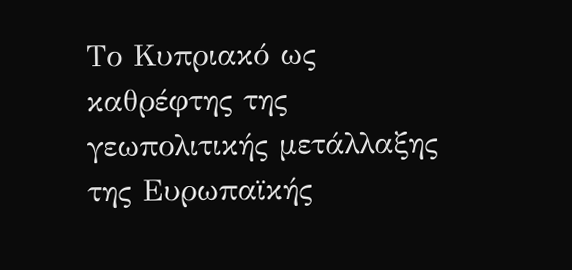Το Κυπριακό ως καθρέφτης της γεωπολιτικής μετάλλαξης της Ευρωπαϊκής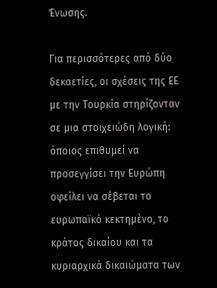Ένωσης.

Για περισσότερες από δύο δεκαετίες, οι σχέσεις της ΕΕ με την Τουρκία στηρίζονταν σε μια στοιχειώδη λογική: όποιος επιθυμεί να προσεγγίσει την Ευρώπη οφείλει να σέβεται το ευρωπαϊκό κεκτημένο, το κράτος δικαίου και τα κυριαρχικά δικαιώματα των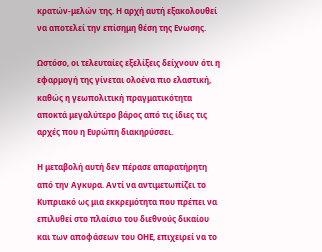κρατών-μελών της. Η αρχή αυτή εξακολουθεί να αποτελεί την επίσημη θέση της Ενωσης.

Ωστόσο, οι τελευταίες εξελίξεις δείχνουν ότι η εφαρμογή της γίνεται ολοένα πιο ελαστική, καθώς η γεωπολιτική πραγματικότητα αποκτά μεγαλύτερο βάρος από τις ίδιες τις αρχές που η Ευρώπη διακηρύσσει.

Η μεταβολή αυτή δεν πέρασε απαρατήρητη από την Αγκυρα. Αντί να αντιμετωπίζει το Κυπριακό ως μια εκκρεμότητα που πρέπει να επιλυθεί στο πλαίσιο του διεθνούς δικαίου και των αποφάσεων του ΟΗΕ, επιχειρεί να το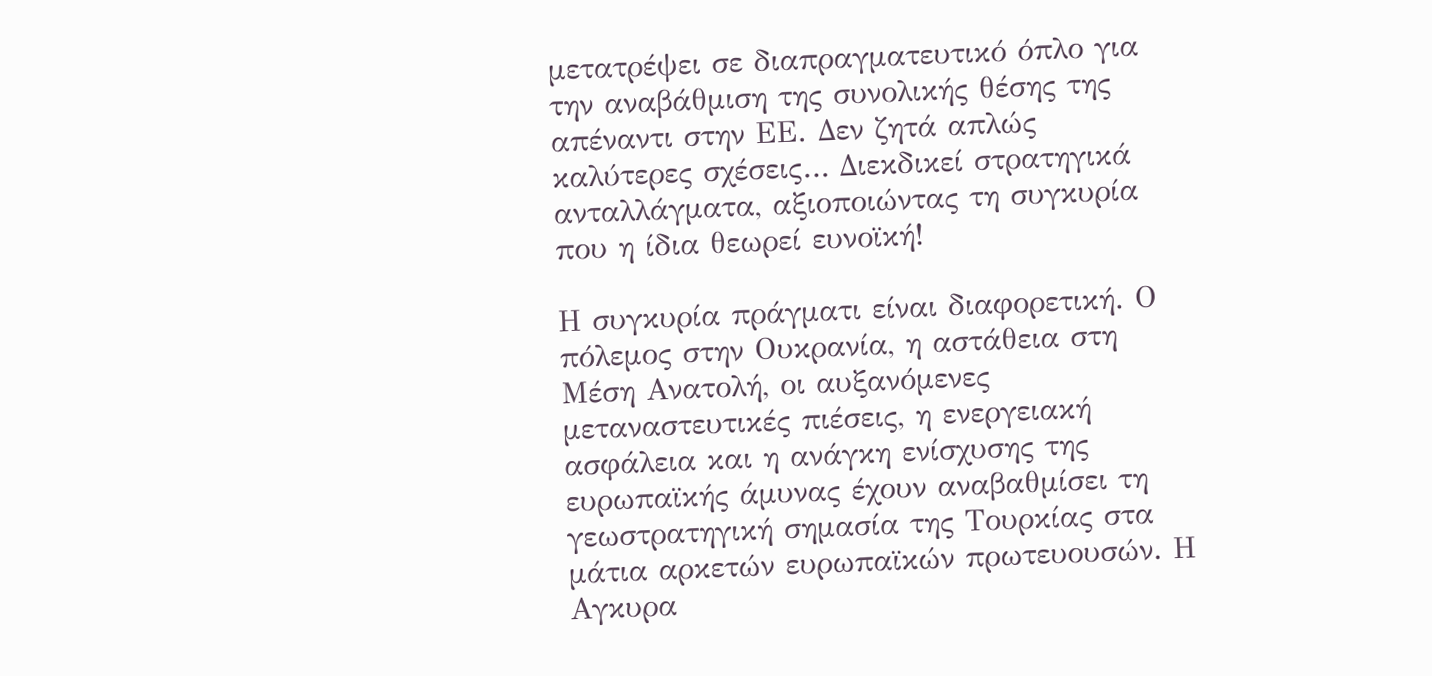μετατρέψει σε διαπραγματευτικό όπλο για την αναβάθμιση της συνολικής θέσης της απέναντι στην ΕΕ. Δεν ζητά απλώς καλύτερες σχέσεις… Διεκδικεί στρατηγικά ανταλλάγματα, αξιοποιώντας τη συγκυρία που η ίδια θεωρεί ευνοϊκή!

Η συγκυρία πράγματι είναι διαφορετική. Ο πόλεμος στην Ουκρανία, η αστάθεια στη Μέση Ανατολή, οι αυξανόμενες μεταναστευτικές πιέσεις, η ενεργειακή ασφάλεια και η ανάγκη ενίσχυσης της ευρωπαϊκής άμυνας έχουν αναβαθμίσει τη γεωστρατηγική σημασία της Τουρκίας στα μάτια αρκετών ευρωπαϊκών πρωτευουσών. Η Αγκυρα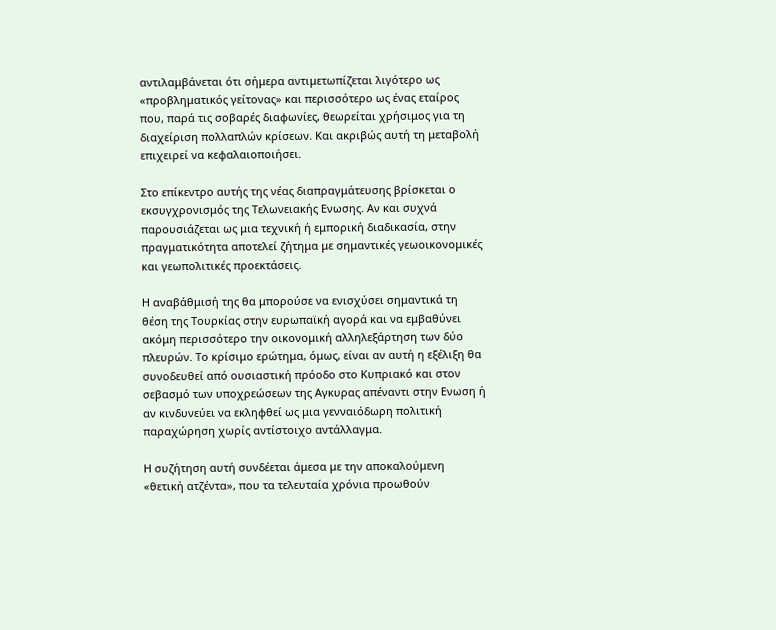αντιλαμβάνεται ότι σήμερα αντιμετωπίζεται λιγότερο ως «προβληματικός γείτονας» και περισσότερο ως ένας εταίρος που, παρά τις σοβαρές διαφωνίες, θεωρείται χρήσιμος για τη διαχείριση πολλαπλών κρίσεων. Και ακριβώς αυτή τη μεταβολή επιχειρεί να κεφαλαιοποιήσει.

Στο επίκεντρο αυτής της νέας διαπραγμάτευσης βρίσκεται ο εκσυγχρονισμός της Τελωνειακής Ενωσης. Αν και συχνά παρουσιάζεται ως μια τεχνική ή εμπορική διαδικασία, στην πραγματικότητα αποτελεί ζήτημα με σημαντικές γεωοικονομικές και γεωπολιτικές προεκτάσεις.

Η αναβάθμισή της θα μπορούσε να ενισχύσει σημαντικά τη θέση της Τουρκίας στην ευρωπαϊκή αγορά και να εμβαθύνει ακόμη περισσότερο την οικονομική αλληλεξάρτηση των δύο πλευρών. Το κρίσιμο ερώτημα, όμως, είναι αν αυτή η εξέλιξη θα συνοδευθεί από ουσιαστική πρόοδο στο Κυπριακό και στον σεβασμό των υποχρεώσεων της Αγκυρας απέναντι στην Ενωση ή αν κινδυνεύει να εκληφθεί ως μια γενναιόδωρη πολιτική παραχώρηση χωρίς αντίστοιχο αντάλλαγμα.

Η συζήτηση αυτή συνδέεται άμεσα με την αποκαλούμενη «θετική ατζέντα», που τα τελευταία χρόνια προωθούν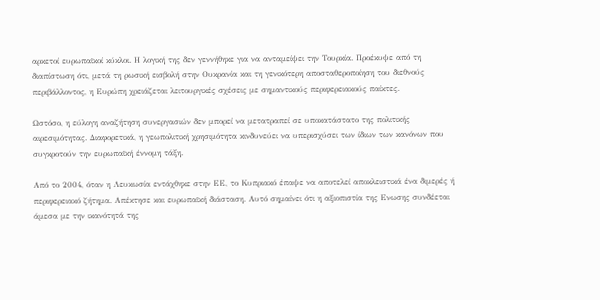αρκετοί ευρωπαϊκοί κύκλοι. Η λογική της δεν γεννήθηκε για να ανταμείψει την Τουρκία. Προέκυψε από τη διαπίστωση ότι, μετά τη ρωσική εισβολή στην Ουκρανία και τη γενικότερη αποσταθεροποίηση του διεθνούς περιβάλλοντος, η Ευρώπη χρειάζεται λειτουργικές σχέσεις με σημαντικούς περιφερειακούς παίκτες.

Ωστόσο, η εύλογη αναζήτηση συνεργασιών δεν μπορεί να μετατραπεί σε υποκατάστατο της πολιτικής αιρεσιμότητας. Διαφορετικά, η γεωπολιτική χρησιμότητα κινδυνεύει να υπερισχύσει των ίδιων των κανόνων που συγκροτούν την ευρωπαϊκή έννομη τάξη.

Από το 2004, όταν η Λευκωσία εντάχθηκε στην ΕΕ, το Κυπριακό έπαψε να αποτελεί αποκλειστικά ένα διμερές ή περιφερειακό ζήτημα. Απέκτησε και ευρωπαϊκή διάσταση. Αυτό σημαίνει ότι η αξιοπιστία της Ενωσης συνδέεται άμεσα με την ικανότητά της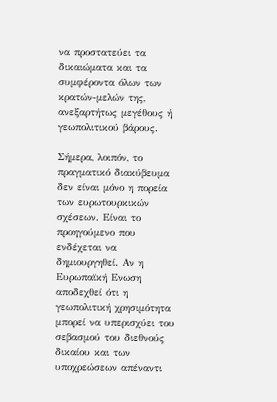να προστατεύει τα δικαιώματα και τα συμφέροντα όλων των κρατών-μελών της, ανεξαρτήτως μεγέθους ή γεωπολιτικού βάρους.

Σήμερα, λοιπόν, το πραγματικό διακύβευμα δεν είναι μόνο η πορεία των ευρωτουρκικών σχέσεων. Είναι το προηγούμενο που ενδέχεται να δημιουργηθεί. Αν η Ευρωπαϊκή Ενωση αποδεχθεί ότι η γεωπολιτική χρησιμότητα μπορεί να υπερισχύει του σεβασμού του διεθνούς δικαίου και των υποχρεώσεων απέναντι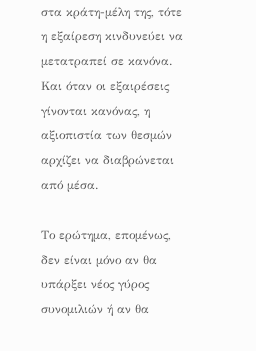στα κράτη-μέλη της, τότε η εξαίρεση κινδυνεύει να μετατραπεί σε κανόνα. Και όταν οι εξαιρέσεις γίνονται κανόνας, η αξιοπιστία των θεσμών αρχίζει να διαβρώνεται από μέσα.

Το ερώτημα, επομένως, δεν είναι μόνο αν θα υπάρξει νέος γύρος συνομιλιών ή αν θα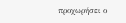προχωρήσει ο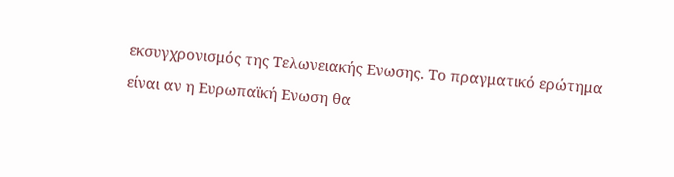εκσυγχρονισμός της Τελωνειακής Ενωσης. Το πραγματικό ερώτημα είναι αν η Ευρωπαϊκή Ενωση θα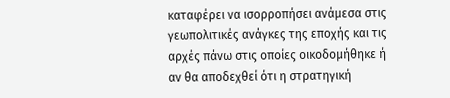καταφέρει να ισορροπήσει ανάμεσα στις γεωπολιτικές ανάγκες της εποχής και τις αρχές πάνω στις οποίες οικοδομήθηκε ή αν θα αποδεχθεί ότι η στρατηγική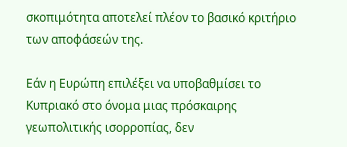σκοπιμότητα αποτελεί πλέον το βασικό κριτήριο των αποφάσεών της.

Εάν η Ευρώπη επιλέξει να υποβαθμίσει το Κυπριακό στο όνομα μιας πρόσκαιρης γεωπολιτικής ισορροπίας, δεν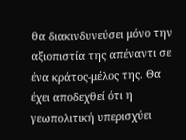θα διακινδυνεύσει μόνο την αξιοπιστία της απέναντι σε ένα κράτος-μέλος της. Θα έχει αποδεχθεί ότι η γεωπολιτική υπερισχύει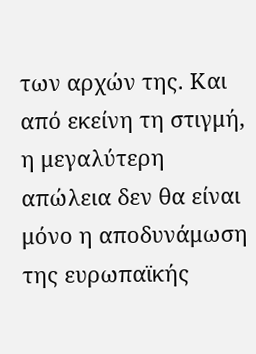των αρχών της. Και από εκείνη τη στιγμή, η μεγαλύτερη απώλεια δεν θα είναι μόνο η αποδυνάμωση της ευρωπαϊκής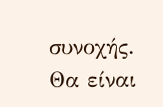συνοχής. Θα είναι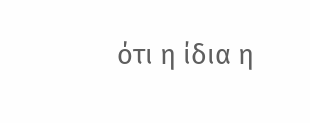ότι η ίδια η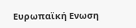Ευρωπαϊκή Ενωση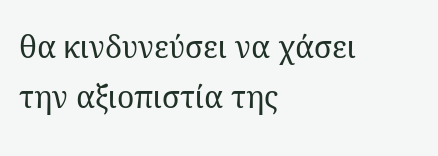θα κινδυνεύσει να χάσει την αξιοπιστία της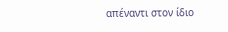απέναντι στον ίδιο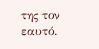της τον εαυτό.